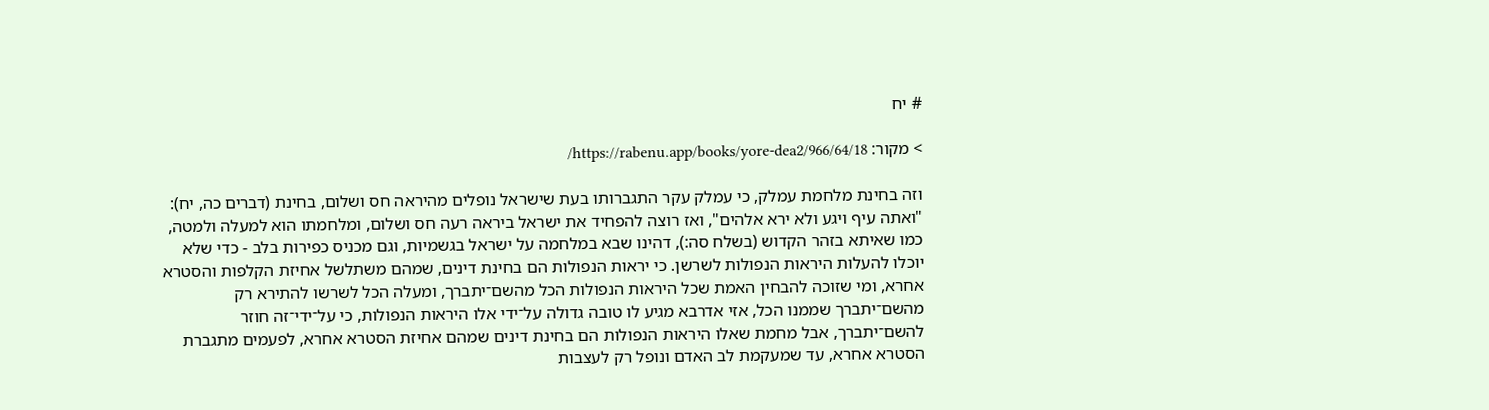# יח

> מקור: https://rabenu.app/books/yore-dea2/966/64/18/

וזה בחינת מלחמת עמלק, כי עמלק עקר התגברותו בעת שישראל נופלים מהיראה חס ושלום, בחינת (דברים כה, יח): "ואתה עיף ויגע ולא ירא אלהים", ואז רוצה להפחיד את ישראל ביראה רעה חס ושלום, ומלחמתו הוא למעלה ולמטה, כמו שאיתא בזהר הקדוש (בשלח סה:), דהינו שבא במלחמה על ישראל בגשמיות, וגם מכניס כפירות בלב - כדי שלא יוכלו להעלות היראות הנפולות לשרשן. כי יראות הנפולות הם בחינת דינים, שמהם משתלשל אחיזת הקלפות והסטרא אחרא, ומי שזוכה להבחין האמת שכל היראות הנפולות הכל מהשם־יתברך, ומעלה הכל לשרשו להתירא רק מהשם־יתברך שממנו הכל, אזי אדרבא מגיע לו טובה גדולה על־ידי אלו היראות הנפולות, כי על־ידי־זה חוזר להשם־יתברך, אבל מחמת שאלו היראות הנפולות הם בחינת דינים שמהם אחיזת הסטרא אחרא, לפעמים מתגברת הסטרא אחרא, עד שמעקמת לב האדם ונופל רק לעצבות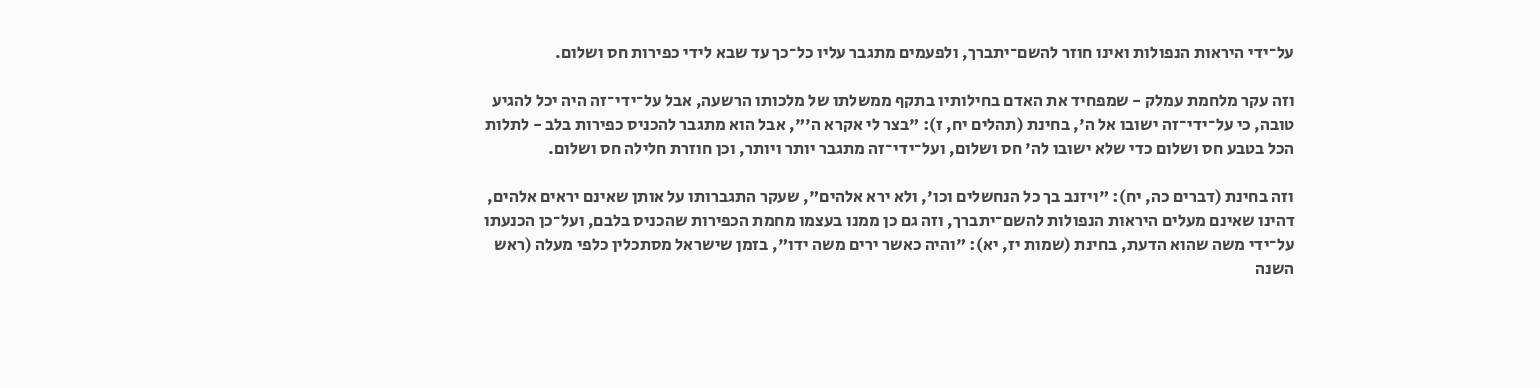על־ידי היראות הנפולות ואינו חוזר להשם־יתברך, ולפעמים מתגבר עליו כל־כך עד שבא לידי כפירות חס ושלום.

וזה עקר מלחמת עמלק - שמפחיד את האדם בחילותיו בתקף ממשלתו של מלכותו הרשעה, אבל על־ידי־זה היה יכל להגיע טובה, כי על־ידי־זה ישובו אל ה', בחינת (תהלים יח, ז): "בצר לי אקרא ה'", אבל הוא מתגבר להכניס כפירות בלב - לתלות הכל בטבע חס ושלום כדי שלא ישובו לה' חס ושלום, ועל־ידי־זה מתגבר יותר ויותר, וכן חוזרת חלילה חס ושלום.

וזה בחינת (דברים כה, יח): "ויזנב בך כל הנחשלים וכו', ולא ירא אלהים", שעקר התגברותו על אותן שאינם יראים אלהים, דהינו שאינם מעלים היראות הנפולות להשם־יתברך, וזה גם כן ממנו בעצמו מחמת הכפירות שהכניס בלבם, ועל־כן הכנעתו על־ידי משה שהוא הדעת, בחינת (שמות יז, יא): "והיה כאשר ירים משה ידו", בזמן שישראל מסתכלין כלפי מעלה (ראש השנה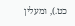כט.), ומעלין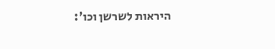היראות לשרשן וכו':